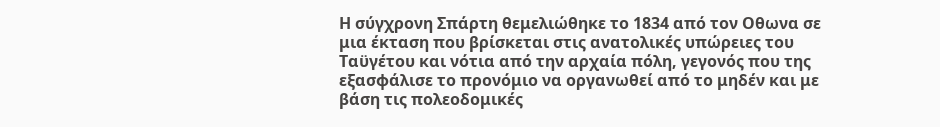Η σύγχρονη Σπάρτη θεμελιώθηκε το 1834 από τον Οθωνα σε μια έκταση που βρίσκεται στις ανατολικές υπώρειες του Ταϋγέτου και νότια από την αρχαία πόλη, γεγονός που της εξασφάλισε το προνόμιο να οργανωθεί από το μηδέν και με βάση τις πολεοδομικές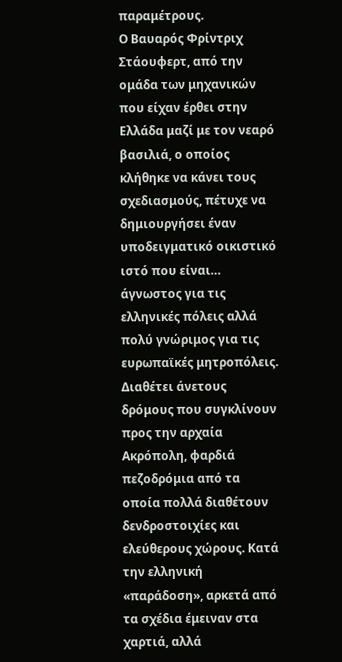παραμέτρους.
Ο Βαυαρός Φρίντριχ Στάουφερτ, από την ομάδα των μηχανικών που είχαν έρθει στην Ελλάδα μαζί με τον νεαρό βασιλιά, ο οποίος κλήθηκε να κάνει τους σχεδιασμούς, πέτυχε να δημιουργήσει έναν υποδειγματικό οικιστικό ιστό που είναι… άγνωστος για τις ελληνικές πόλεις αλλά πολύ γνώριμος για τις ευρωπαϊκές μητροπόλεις.
Διαθέτει άνετους δρόμους που συγκλίνουν προς την αρχαία Ακρόπολη, φαρδιά πεζοδρόμια από τα οποία πολλά διαθέτουν δενδροστοιχίες και ελεύθερους χώρους. Κατά την ελληνική «παράδοση», αρκετά από τα σχέδια έμειναν στα χαρτιά, αλλά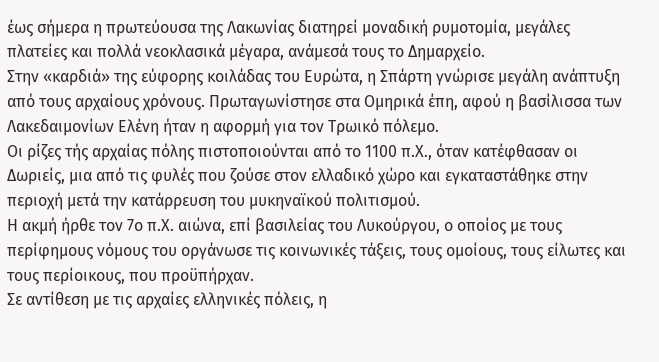έως σήμερα η πρωτεύουσα της Λακωνίας διατηρεί μοναδική ρυμοτομία, μεγάλες πλατείες και πολλά νεοκλασικά μέγαρα, ανάμεσά τους το Δημαρχείο.
Στην «καρδιά» της εύφορης κοιλάδας του Ευρώτα, η Σπάρτη γνώρισε μεγάλη ανάπτυξη από τους αρχαίους χρόνους. Πρωταγωνίστησε στα Ομηρικά έπη, αφού η βασίλισσα των Λακεδαιμονίων Ελένη ήταν η αφορμή για τον Τρωικό πόλεμο.
Οι ρίζες τής αρχαίας πόλης πιστοποιούνται από το 1100 π.Χ., όταν κατέφθασαν οι Δωριείς, μια από τις φυλές που ζούσε στον ελλαδικό χώρο και εγκαταστάθηκε στην περιοχή μετά την κατάρρευση του μυκηναϊκού πολιτισμού.
Η ακμή ήρθε τον 7ο π.Χ. αιώνα, επί βασιλείας του Λυκούργου, ο οποίος με τους περίφημους νόμους του οργάνωσε τις κοινωνικές τάξεις, τους ομοίους, τους είλωτες και τους περίοικους, που προϋπήρχαν.
Σε αντίθεση με τις αρχαίες ελληνικές πόλεις, η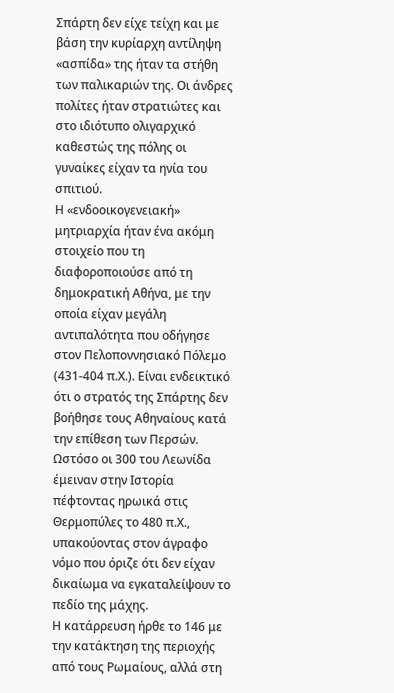Σπάρτη δεν είχε τείχη και με βάση την κυρίαρχη αντίληψη «ασπίδα» της ήταν τα στήθη των παλικαριών της. Οι άνδρες πολίτες ήταν στρατιώτες και στο ιδιότυπο ολιγαρχικό καθεστώς της πόλης οι γυναίκες είχαν τα ηνία του σπιτιού.
Η «ενδοοικογενειακή» μητριαρχία ήταν ένα ακόμη στοιχείο που τη διαφοροποιούσε από τη δημοκρατική Αθήνα, με την οποία είχαν μεγάλη αντιπαλότητα που οδήγησε στον Πελοποννησιακό Πόλεμο (431-404 π.Χ.). Είναι ενδεικτικό ότι ο στρατός της Σπάρτης δεν βοήθησε τους Αθηναίους κατά την επίθεση των Περσών.
Ωστόσο οι 300 του Λεωνίδα έμειναν στην Ιστορία πέφτοντας ηρωικά στις Θερμοπύλες το 480 π.Χ., υπακούοντας στον άγραφο νόμο που όριζε ότι δεν είχαν δικαίωμα να εγκαταλείψουν το πεδίο της μάχης.
Η κατάρρευση ήρθε το 146 με την κατάκτηση της περιοχής από τους Ρωμαίους, αλλά στη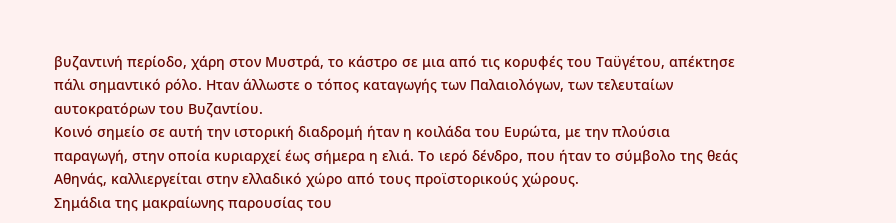βυζαντινή περίοδο, χάρη στον Μυστρά, το κάστρο σε μια από τις κορυφές του Ταϋγέτου, απέκτησε πάλι σημαντικό ρόλο. Ηταν άλλωστε ο τόπος καταγωγής των Παλαιολόγων, των τελευταίων αυτοκρατόρων του Βυζαντίου.
Κοινό σημείο σε αυτή την ιστορική διαδρομή ήταν η κοιλάδα του Ευρώτα, με την πλούσια παραγωγή, στην οποία κυριαρχεί έως σήμερα η ελιά. Το ιερό δένδρο, που ήταν το σύμβολο της θεάς Αθηνάς, καλλιεργείται στην ελλαδικό χώρο από τους προϊστορικούς χώρους.
Σημάδια της μακραίωνης παρουσίας του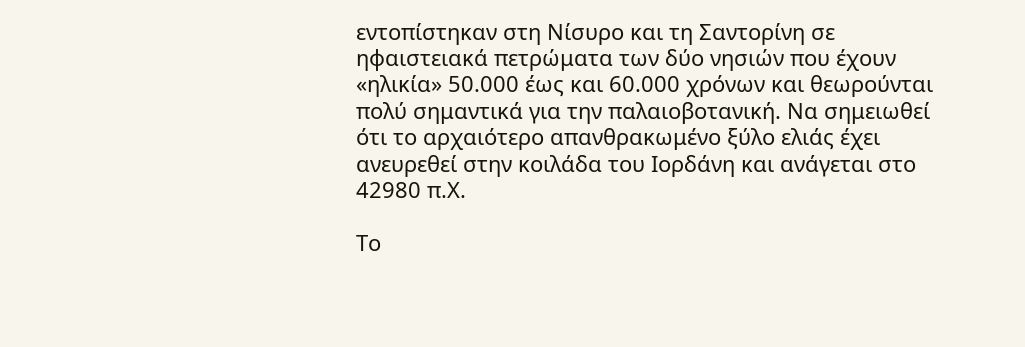εντοπίστηκαν στη Νίσυρο και τη Σαντορίνη σε ηφαιστειακά πετρώματα των δύο νησιών που έχουν «ηλικία» 50.000 έως και 60.000 χρόνων και θεωρούνται πολύ σημαντικά για την παλαιοβοτανική. Να σημειωθεί ότι το αρχαιότερο απανθρακωμένο ξύλο ελιάς έχει ανευρεθεί στην κοιλάδα του Ιορδάνη και ανάγεται στο 42980 π.Χ.

Το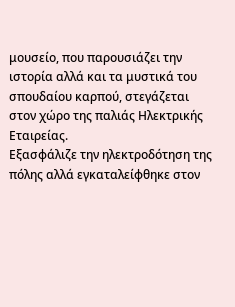μουσείο, που παρουσιάζει την ιστορία αλλά και τα μυστικά του σπουδαίου καρπού, στεγάζεται στον χώρο της παλιάς Ηλεκτρικής Εταιρείας.
Εξασφάλιζε την ηλεκτροδότηση της πόλης αλλά εγκαταλείφθηκε στον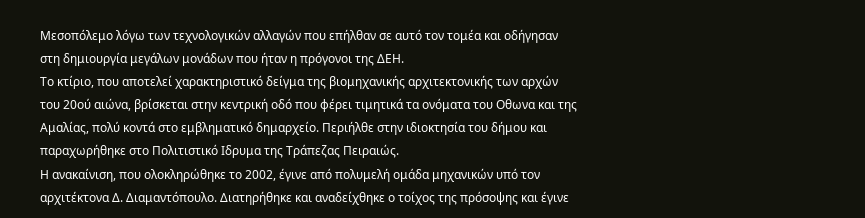Μεσοπόλεμο λόγω των τεχνολογικών αλλαγών που επήλθαν σε αυτό τον τομέα και οδήγησαν στη δημιουργία μεγάλων μονάδων που ήταν η πρόγονοι της ΔΕΗ.
Το κτίριο, που αποτελεί χαρακτηριστικό δείγμα της βιομηχανικής αρχιτεκτονικής των αρχών του 20ού αιώνα, βρίσκεται στην κεντρική οδό που φέρει τιμητικά τα ονόματα του Οθωνα και της Αμαλίας, πολύ κοντά στο εμβληματικό δημαρχείο. Περιήλθε στην ιδιοκτησία του δήμου και παραχωρήθηκε στο Πολιτιστικό Ιδρυμα της Τράπεζας Πειραιώς.
Η ανακαίνιση, που ολοκληρώθηκε το 2002, έγινε από πολυμελή ομάδα μηχανικών υπό τον αρχιτέκτονα Δ. Διαμαντόπουλο. Διατηρήθηκε και αναδείχθηκε ο τοίχος της πρόσοψης και έγινε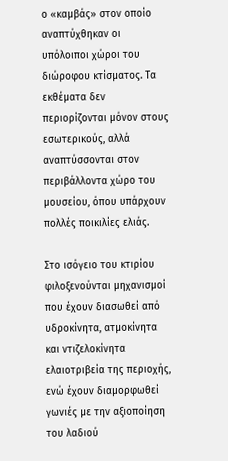ο «καμβάς» στον οποίο αναπτύχθηκαν οι υπόλοιποι χώροι του διώροφου κτίσματος. Τα εκθέματα δεν περιορίζονται μόνον στους εσωτερικούς, αλλά αναπτύσσονται στον περιβάλλοντα χώρο του μουσείου, όπου υπάρχουν πολλές ποικιλίες ελιάς.

Στο ισόγειο του κτιρίου φιλοξενούνται μηχανισμοί που έχουν διασωθεί από υδροκίνητα, ατμοκίνητα και ντιζελοκίνητα ελαιοτριβεία της περιοχής, ενώ έχουν διαμορφωθεί γωνιές με την αξιοποίηση του λαδιού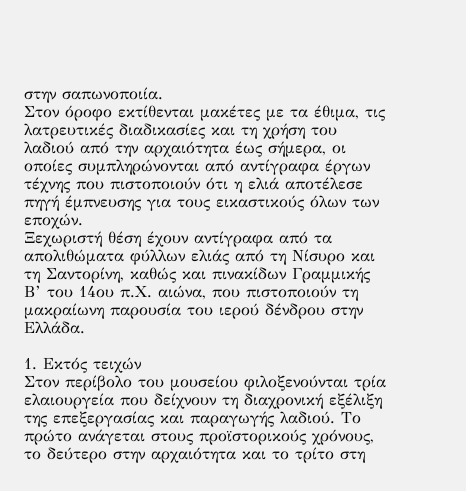στην σαπωνοποιία.
Στον όροφο εκτίθενται μακέτες με τα έθιμα, τις λατρευτικές διαδικασίες και τη χρήση του λαδιού από την αρχαιότητα έως σήμερα, οι οποίες συμπληρώνονται από αντίγραφα έργων τέχνης που πιστοποιούν ότι η ελιά αποτέλεσε πηγή έμπνευσης για τους εικαστικούς όλων των εποχών.
Ξεχωριστή θέση έχουν αντίγραφα από τα απολιθώματα φύλλων ελιάς από τη Νίσυρο και τη Σαντορίνη, καθώς και πινακίδων Γραμμικής Β’ του 14ου π.Χ. αιώνα, που πιστοποιούν τη μακραίωνη παρουσία του ιερού δένδρου στην Ελλάδα.

1. Εκτός τειχών
Στον περίβολο του μουσείου φιλοξενούνται τρία ελαιουργεία που δείχνουν τη διαχρονική εξέλιξη της επεξεργασίας και παραγωγής λαδιού. Το πρώτο ανάγεται στους προϊστορικούς χρόνους, το δεύτερο στην αρχαιότητα και το τρίτο στη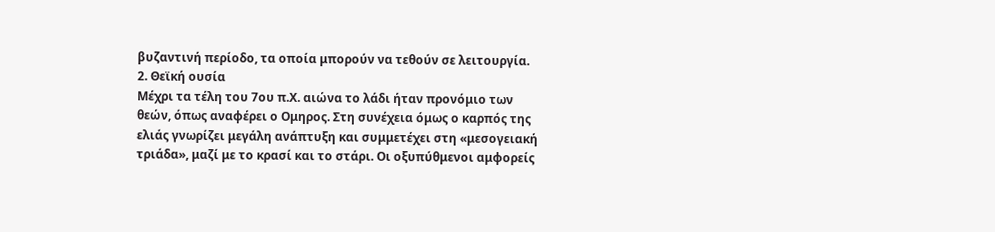βυζαντινή περίοδο, τα οποία μπορούν να τεθούν σε λειτουργία.
2. Θεϊκή ουσία
Μέχρι τα τέλη του 7ου π.Χ. αιώνα το λάδι ήταν προνόμιο των θεών, όπως αναφέρει ο Ομηρος. Στη συνέχεια όμως ο καρπός της ελιάς γνωρίζει μεγάλη ανάπτυξη και συμμετέχει στη «μεσογειακή τριάδα», μαζί με το κρασί και το στάρι. Οι οξυπύθμενοι αμφορείς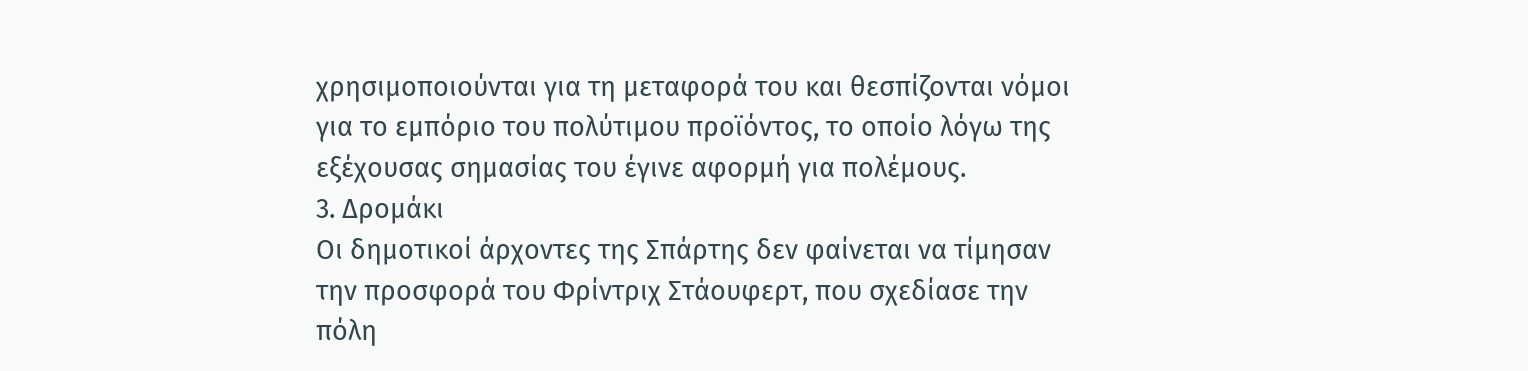χρησιμοποιούνται για τη μεταφορά του και θεσπίζονται νόμοι για το εμπόριο του πολύτιμου προϊόντος, το οποίο λόγω της εξέχουσας σημασίας του έγινε αφορμή για πολέμους.
3. Δρομάκι
Οι δημοτικοί άρχοντες της Σπάρτης δεν φαίνεται να τίμησαν την προσφορά του Φρίντριχ Στάουφερτ, που σχεδίασε την πόλη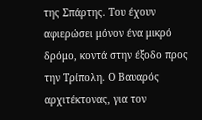της Σπάρτης. Του έχουν αφιερώσει μόνον ένα μικρό δρόμο, κοντά στην έξοδο προς την Τρίπολη. Ο Βαυαρός αρχιτέκτονας, για τον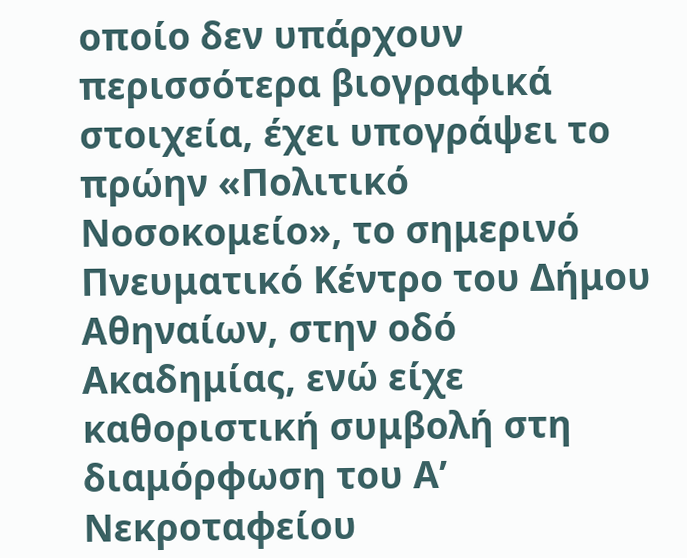οποίο δεν υπάρχουν περισσότερα βιογραφικά στοιχεία, έχει υπογράψει το πρώην «Πολιτικό Νοσοκομείο», το σημερινό Πνευματικό Κέντρο του Δήμου Αθηναίων, στην οδό Ακαδημίας, ενώ είχε καθοριστική συμβολή στη διαμόρφωση του Α’ Νεκροταφείου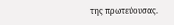της πρωτεύουσας.